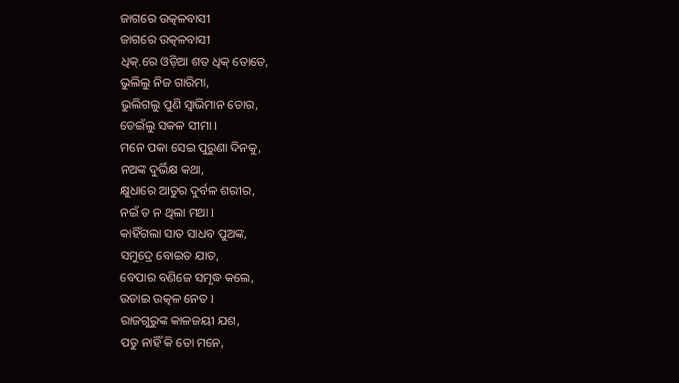ଜାଗରେ ଉତ୍କଳବାସୀ
ଜାଗରେ ଉତ୍କଳବାସୀ
ଧିକ୍.ରେ ଓଡ଼ିଆ ଶତ ଧିକ୍ ତୋତେ,
ଭୁଲିଲୁ ନିଜ ଗାରିମା,
ଭୁଲିଗଲୁ ପୁଣି ସ୍ଵାଭିମାନ ତୋର,
ଡେଇଁଲୁ ସକଳ ସୀମା l
ମନେ ପକା ସେଇ ପୁରୁଣା ଦିନକୁ,
ନଅଙ୍କ ଦୁର୍ଭିକ୍ଷ କଥା,
କ୍ଷୁଧାରେ ଆତୁର ଦୁର୍ବଳ ଶରୀର,
ନଇଁ ତ ନ ଥିଲା ମଥା l
କାହିଁଗଲା ସାତ ସାଧବ ପୁଅଙ୍କ,
ସମୁଦ୍ରେ ବୋଇତ ଯାତ,
ବେପାର ବଣିଜେ ସମୃଦ୍ଧ କଲେ,
ଉଡାଇ ଉତ୍କଳ ନେତ l
ରାଜଗୁରୁଙ୍କ କାଳଜୟୀ ଯଶ,
ପଡୁ ନାହିଁ କି ତୋ ମନେ,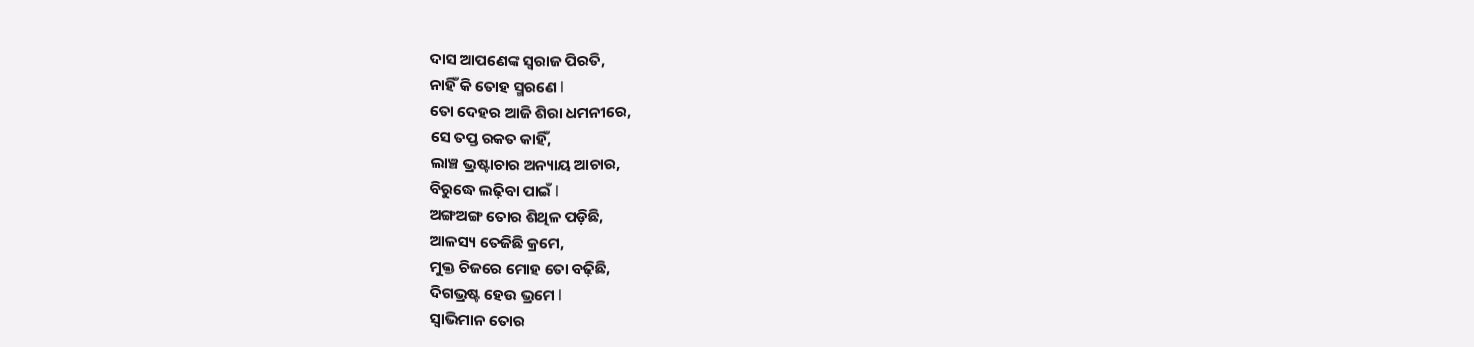ଦାସ ଆପଣେଙ୍କ ସ୍ଵରାଜ ପିରତି,
ନାହିଁ କି ତୋହ ସ୍ମରଣେ l
ତୋ ଦେହର ଆଜି ଶିରା ଧମନୀରେ,
ସେ ତପ୍ତ ରକତ କାହିଁ,
ଲାଞ୍ଚ ଭ୍ରଷ୍ଟାଚାର ଅନ୍ୟାୟ ଆଚାର,
ବିରୁଦ୍ଧେ ଲଢ଼ିବା ପାଇଁ l
ଅଙ୍ଗଅଙ୍ଗ ତୋର ଶିଥିଳ ପଡ଼ିଛି,
ଆଳସ୍ୟ ତେଜିଛି କ୍ରମେ,
ମୁକ୍ତ ଚିଜରେ ମୋହ ତୋ ବଢ଼ିଛି,
ଦିଗଭ୍ରଷ୍ଟ ହେଉ ଭ୍ରମେ l
ସ୍ଵାଭିମାନ ତୋର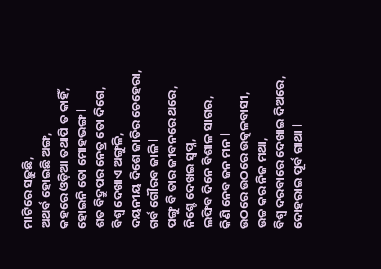ମାଟିରେ ସଢ଼ୁଛି,
ଅଥର୍ବ ହୋଇଛି ଅଙ୍ଗ,
କହରେ ଓଡ଼ିଆ ତଥାପି ତ କାହିଁ,
ହୋଇନି ତୋ ମୋହଭଙ୍ଗ l
ଶତ ବିଦ୍ରୁପର ନେତ୍ର ତୋ ଦିଗେ,
ବିଶ୍ଵ ଦେଖାଏ ଅଙ୍ଗୁଳି,
ଦୟନୀୟ ଦିଶେ ଜାତିର ଚେହେରା,
ଗର୍ବ ଗୌରବ ଜାଳି l
ପଙ୍ଗୁ ବି ତାର ଜୀବନରେ ଥରେ,
ନିଶ୍ଚେ ଦେଖଇ ସ୍ଵପ୍ନ,
ଲଙ୍ଘିବ ଦିନେ ବିଶାଳ ସାଗର,
କିଣି ନେବ ଜନ ମନ l
ଉଠରେ ଉଠରେ ଉତ୍କଳବାସୀ,
ଉଚ୍ଚ କର ନିଜ ମଥା,
ବିଶ୍ଵ ଦରବାରେ ଦେଖାଇ ଦିଅରେ,
ଦୋହରାଇ ପୂର୍ବ ଗାଥା l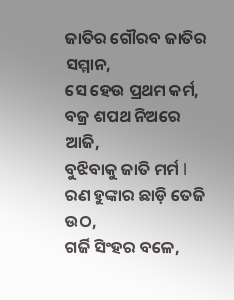ଜାତିର ଗୌରବ ଜାତିର ସମ୍ମାନ,
ସେ ହେଉ ପ୍ରଥମ କର୍ମ,
ବଜ୍ର ଶପଥ ନିଅରେ ଆଜି,
ବୁଝିବାକୁ ଜାତି ମର୍ମ l
ରଣ ହୁଙ୍କାର ଛାଡ଼ି ତେଜି ଉଠ,
ଗର୍ଜି ସିଂହର ବଳେ,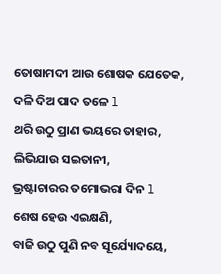ତୋଷାମଦୀ ଆଉ ଶୋଷକ ଯେତେକ,
ଦଳି ଦିଅ ପାଦ ତଳେ l
ଥରି ଉଠୁ ପ୍ରାଣ ଭୟରେ ତାହାର,
ଲିଭିଯାଉ ସଇତାନୀ,
ଭ୍ରଷ୍ଟାଚାରର ତମୋଭରା ଦିନ l
ଶେଷ ହେଉ ଏଇକ୍ଷଣି,
ବାଜି ଉଠୁ ପୁଣି ନବ ସୂର୍ଯ୍ୟୋଦୟେ,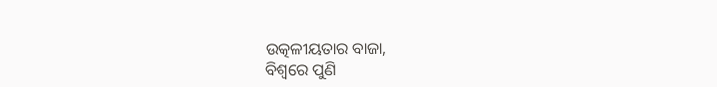ଉତ୍କଳୀୟତାର ବାଜା,
ବିଶ୍ଵରେ ପୁଣି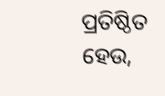ପ୍ରତିଷ୍ଠିତ ହେଉ,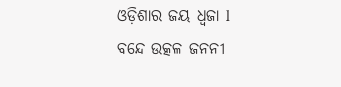ଓଡ଼ିଶାର ଜୟ ଧ୍ଵଜା l
ବନ୍ଦେ ଉତ୍କଳ ଜନନୀ